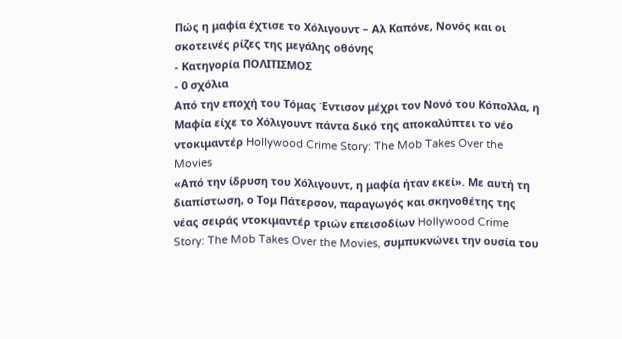Πώς η μαφία έχτισε το Χόλιγουντ – Αλ Καπόνε, Νονός και οι σκοτεινές ρίζες της μεγάλης οθόνης
- Κατηγορία ΠΟΛΙΤΙΣΜΟΣ
- 0 σχόλια
Από την εποχή του Τόμας Έντισον μέχρι τον Νονό του Κόπολλα, η Μαφία είχε το Χόλιγουντ πάντα δικό της αποκαλύπτει το νέο ντοκιμαντέρ Hollywood Crime Story: The Mob Takes Over the Movies
«Από την ίδρυση του Χόλιγουντ, η μαφία ήταν εκεί». Με αυτή τη διαπίστωση, ο Τομ Πάτερσον, παραγωγός και σκηνοθέτης της νέας σειράς ντοκιμαντέρ τριών επεισοδίων Hollywood Crime Story: The Mob Takes Over the Movies, συμπυκνώνει την ουσία του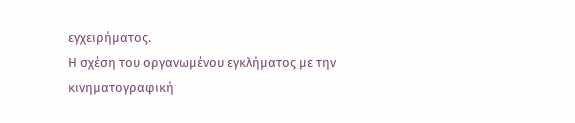εγχειρήματος.
Η σχέση του οργανωμένου εγκλήματος με την κινηματογραφική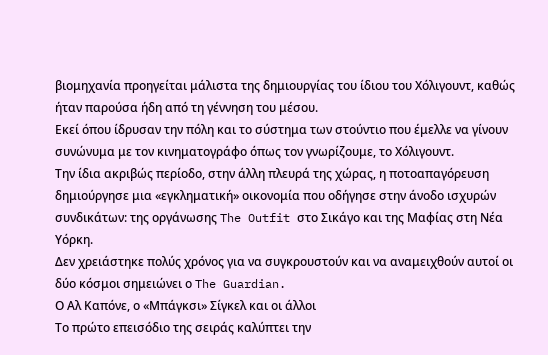βιομηχανία προηγείται μάλιστα της δημιουργίας του ίδιου του Χόλιγουντ, καθώς ήταν παρούσα ήδη από τη γέννηση του μέσου.
Εκεί όπου ίδρυσαν την πόλη και το σύστημα των στούντιο που έμελλε να γίνουν συνώνυμα με τον κινηματογράφο όπως τον γνωρίζουμε, το Χόλιγουντ.
Την ίδια ακριβώς περίοδο, στην άλλη πλευρά της χώρας, η ποτοαπαγόρευση δημιούργησε μια «εγκληματική» οικονομία που οδήγησε στην άνοδο ισχυρών συνδικάτων: της οργάνωσης The Outfit στο Σικάγο και της Μαφίας στη Νέα Υόρκη.
Δεν χρειάστηκε πολύς χρόνος για να συγκρουστούν και να αναμειχθούν αυτοί οι δύο κόσμοι σημειώνει ο The Guardian.
Ο Αλ Καπόνε, ο «Μπάγκσι» Σίγκελ και οι άλλοι
Το πρώτο επεισόδιο της σειράς καλύπτει την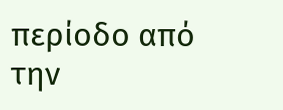περίοδο από την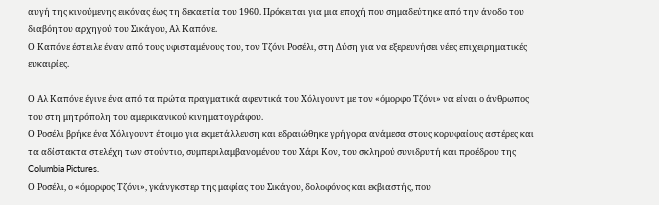αυγή της κινούμενης εικόνας έως τη δεκαετία του 1960. Πρόκειται για μια εποχή που σημαδεύτηκε από την άνοδο του διαβόητου αρχηγού του Σικάγου, Αλ Καπόνε.
Ο Καπόνε έστειλε έναν από τους υφισταμένους του, τον Τζόνι Ροσέλι, στη Δύση για να εξερευνήσει νέες επιχειρηματικές ευκαιρίες.

Ο Αλ Καπόνε έγινε ένα από τα πρώτα πραγματικά αφεντικά του Χόλιγουντ με τον «όμορφο Τζόνι» να είναι ο άνθρωπος του στη μητρόπολη του αμερικανικού κινηματογράφου.
Ο Ροσέλι βρήκε ένα Χόλιγουντ έτοιμο για εκμετάλλευση και εδραιώθηκε γρήγορα ανάμεσα στους κορυφαίους αστέρες και τα αδίστακτα στελέχη των στούντιο, συμπεριλαμβανομένου του Χάρι Κον, του σκληρού συνιδρυτή και προέδρου της Columbia Pictures.
Ο Ροσέλι, ο «όμορφος Τζόνι», γκάνγκστερ της μαφίας του Σικάγου, δολοφόνος και εκβιαστής, που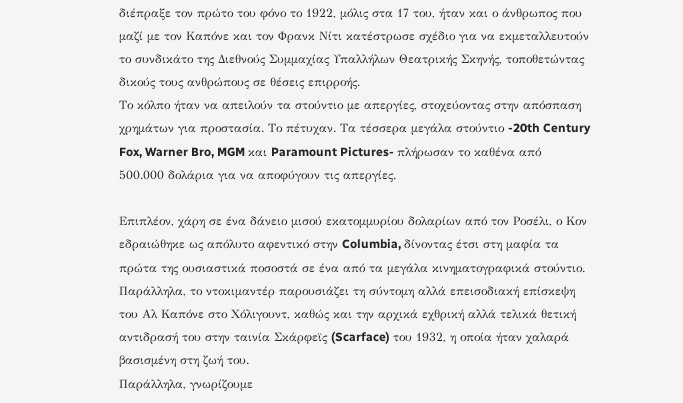διέπραξε τον πρώτο του φόνο το 1922, μόλις στα 17 του, ήταν και ο άνθρωπος που μαζί με τον Καπόνε και τον Φρανκ Νίτι κατέστρωσε σχέδιο για να εκμεταλλευτούν το συνδικάτο της Διεθνούς Συμμαχίας Υπαλλήλων Θεατρικής Σκηνής, τοποθετώντας δικούς τους ανθρώπους σε θέσεις επιρροής.
Το κόλπο ήταν να απειλούν τα στούντιο με απεργίες, στοχεύοντας στην απόσπαση χρημάτων για προστασία. Το πέτυχαν. Τα τέσσερα μεγάλα στούντιο -20th Century Fox, Warner Bro, MGM και Paramount Pictures- πλήρωσαν το καθένα από 500.000 δολάρια για να αποφύγουν τις απεργίες.

Επιπλέον, χάρη σε ένα δάνειο μισού εκατομμυρίου δολαρίων από τον Ροσέλι, ο Κον εδραιώθηκε ως απόλυτο αφεντικό στην Columbia, δίνοντας έτσι στη μαφία τα πρώτα της ουσιαστικά ποσοστά σε ένα από τα μεγάλα κινηματογραφικά στούντιο.
Παράλληλα, το ντοκιμαντέρ παρουσιάζει τη σύντομη αλλά επεισοδιακή επίσκεψη του Αλ Καπόνε στο Χόλιγουντ, καθώς και την αρχικά εχθρική αλλά τελικά θετική αντιδρασή του στην ταινία Σκάρφεϊς (Scarface) του 1932, η οποία ήταν χαλαρά βασισμένη στη ζωή του.
Παράλληλα, γνωρίζουμε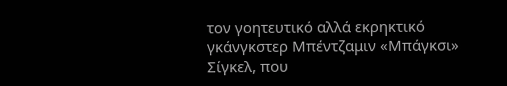τον γοητευτικό αλλά εκρηκτικό γκάνγκστερ Μπέντζαμιν «Μπάγκσι» Σίγκελ, που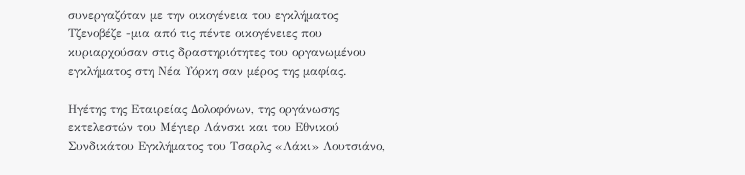συνεργαζόταν με την οικογένεια του εγκλήματος Τζενοβέζε -μια από τις πέντε οικογένειες που κυριαρχούσαν στις δραστηριότητες του οργανωμένου εγκλήματος στη Νέα Υόρκη σαν μέρος της μαφίας.

Ηγέτης της Εταιρείας Δολοφόνων, της οργάνωσης εκτελεστών του Μέγιερ Λάνσκι και του Εθνικού Συνδικάτου Εγκλήματος του Τσαρλς «Λάκι» Λουτσιάνο,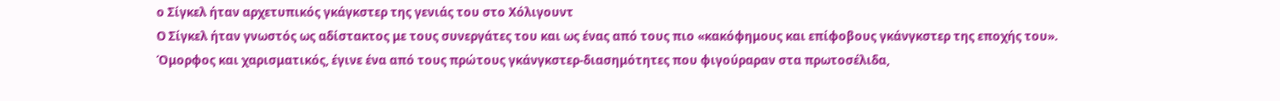ο Σίγκελ ήταν αρχετυπικός γκάγκστερ της γενιάς του στο Χόλιγουντ
Ο Σίγκελ ήταν γνωστός ως αδίστακτος με τους συνεργάτες του και ως ένας από τους πιο «κακόφημους και επίφοβους γκάνγκστερ της εποχής του».
Όμορφος και χαρισματικός, έγινε ένα από τους πρώτους γκάνγκστερ-διασημότητες που φιγούραραν στα πρωτοσέλιδα,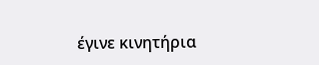έγινε κινητήρια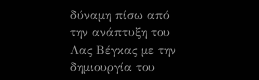δύναμη πίσω από την ανάπτυξη του Λας Βέγκας με την δημιουργία του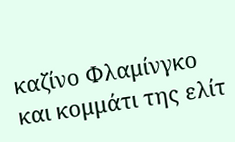καζίνο Φλαμίνγκο και κομμάτι της ελίτ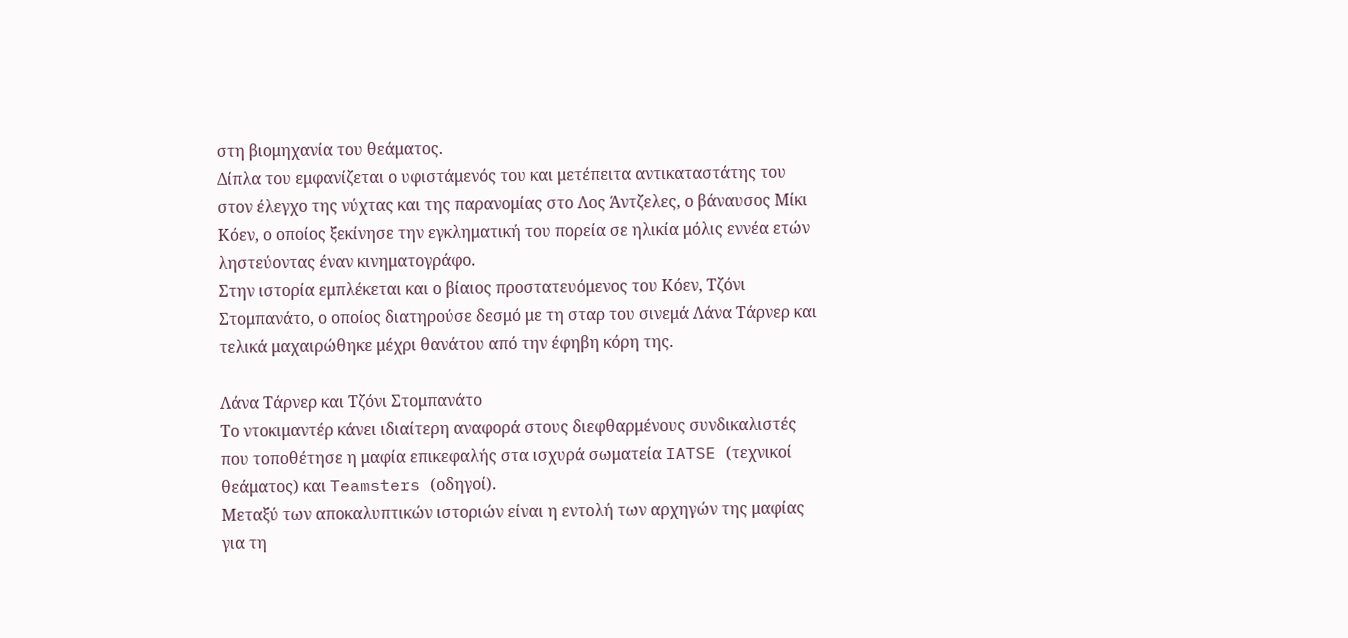στη βιομηχανία του θεάματος.
Δίπλα του εμφανίζεται ο υφιστάμενός του και μετέπειτα αντικαταστάτης του στον έλεγχο της νύχτας και της παρανομίας στο Λος Άντζελες, ο βάναυσος Μίκι Κόεν, ο οποίος ξεκίνησε την εγκληματική του πορεία σε ηλικία μόλις εννέα ετών ληστεύοντας έναν κινηματογράφο.
Στην ιστορία εμπλέκεται και ο βίαιος προστατευόμενος του Κόεν, Τζόνι Στομπανάτο, ο οποίος διατηρούσε δεσμό με τη σταρ του σινεμά Λάνα Τάρνερ και τελικά μαχαιρώθηκε μέχρι θανάτου από την έφηβη κόρη της.

Λάνα Τάρνερ και Τζόνι Στομπανάτο
Το ντοκιμαντέρ κάνει ιδιαίτερη αναφορά στους διεφθαρμένους συνδικαλιστές που τοποθέτησε η μαφία επικεφαλής στα ισχυρά σωματεία IATSE (τεχνικοί θεάματος) και Teamsters (οδηγοί).
Μεταξύ των αποκαλυπτικών ιστοριών είναι η εντολή των αρχηγών της μαφίας για τη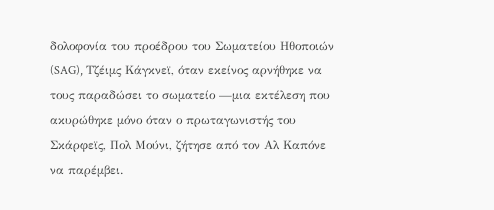δολοφονία του προέδρου του Σωματείου Ηθοποιών (SAG), Τζέιμς Κάγκνεϊ, όταν εκείνος αρνήθηκε να τους παραδώσει το σωματείο —μια εκτέλεση που ακυρώθηκε μόνο όταν ο πρωταγωνιστής του Σκάρφεϊς, Πολ Μούνι, ζήτησε από τον Αλ Καπόνε να παρέμβει.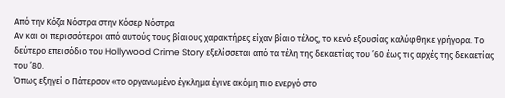Από την Κόζα Νόστρα στην Κόσερ Νόστρα
Αν και οι περισσότεροι από αυτούς τους βίαιους χαρακτήρες είχαν βίαιο τέλος, το κενό εξουσίας καλύφθηκε γρήγορα. Το δεύτερο επεισόδιο του Hollywood Crime Story εξελίσσεται από τα τέλη της δεκαετίας του ’60 έως τις αρχές της δεκαετίας του ’80.
Όπως εξηγεί ο Πάτερσον «το οργανωμένο έγκλημα έγινε ακόμη πιο ενεργό στο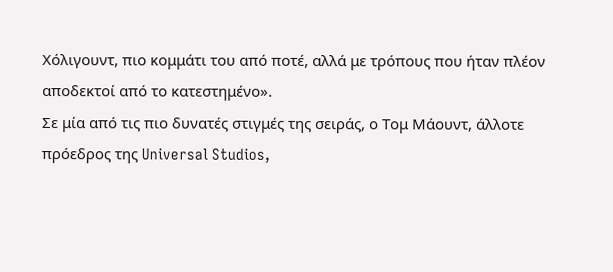Χόλιγουντ, πιο κομμάτι του από ποτέ, αλλά με τρόπους που ήταν πλέον αποδεκτοί από το κατεστημένο».
Σε μία από τις πιο δυνατές στιγμές της σειράς, ο Τομ Μάουντ, άλλοτε πρόεδρος της Universal Studios,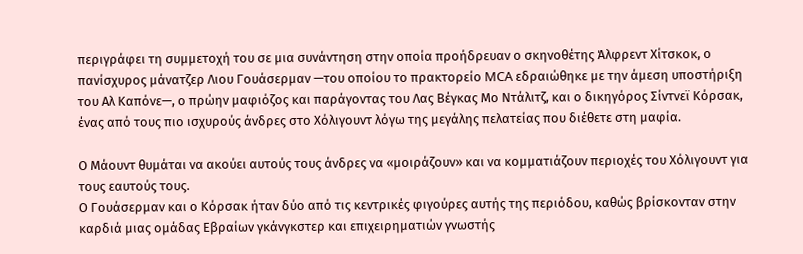περιγράφει τη συμμετοχή του σε μια συνάντηση στην οποία προήδρευαν ο σκηνοθέτης Άλφρεντ Χίτσκοκ, ο πανίσχυρος μάνατζερ Λιου Γουάσερμαν —του οποίου το πρακτορείο MCA εδραιώθηκε με την άμεση υποστήριξη του Αλ Καπόνε—, ο πρώην μαφιόζος και παράγοντας του Λας Βέγκας Μο Ντάλιτζ, και ο δικηγόρος Σίντνεϊ Κόρσακ, ένας από τους πιο ισχυρούς άνδρες στο Χόλιγουντ λόγω της μεγάλης πελατείας που διέθετε στη μαφία.

Ο Μάουντ θυμάται να ακούει αυτούς τους άνδρες να «μοιράζουν» και να κομματιάζουν περιοχές του Χόλιγουντ για τους εαυτούς τους.
Ο Γουάσερμαν και ο Κόρσακ ήταν δύο από τις κεντρικές φιγούρες αυτής της περιόδου, καθώς βρίσκονταν στην καρδιά μιας ομάδας Εβραίων γκάνγκστερ και επιχειρηματιών γνωστής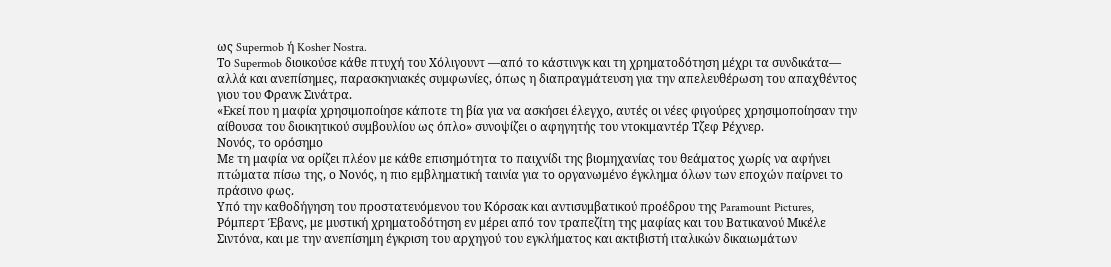ως Supermob ή Kosher Nostra.
Το Supermob διοικούσε κάθε πτυχή του Χόλιγουντ —από το κάστινγκ και τη χρηματοδότηση μέχρι τα συνδικάτα— αλλά και ανεπίσημες, παρασκηνιακές συμφωνίες, όπως η διαπραγμάτευση για την απελευθέρωση του απαχθέντος γιου του Φρανκ Σινάτρα.
«Εκεί που η μαφία χρησιμοποίησε κάποτε τη βία για να ασκήσει έλεγχο, αυτές οι νέες φιγούρες χρησιμοποίησαν την αίθουσα του διοικητικού συμβουλίου ως όπλο» συνοψίζει ο αφηγητής του ντοκιμαντέρ Τζεφ Ρέχνερ.
Νονός, το ορόσημο
Με τη μαφία να ορίζει πλέον με κάθε επισημότητα το παιχνίδι της βιομηχανίας του θεάματος χωρίς να αφήνει πτώματα πίσω της, ο Νονός, η πιο εμβληματική ταινία για το οργανωμένο έγκλημα όλων των εποχών παίρνει το πράσινο φως.
Υπό την καθοδήγηση του προστατευόμενου του Κόρσακ και αντισυμβατικού προέδρου της Paramount Pictures, Ρόμπερτ Έβανς, με μυστική χρηματοδότηση εν μέρει από τον τραπεζίτη της μαφίας και του Βατικανού Μικέλε Σιντόνα, και με την ανεπίσημη έγκριση του αρχηγού του εγκλήματος και ακτιβιστή ιταλικών δικαιωμάτων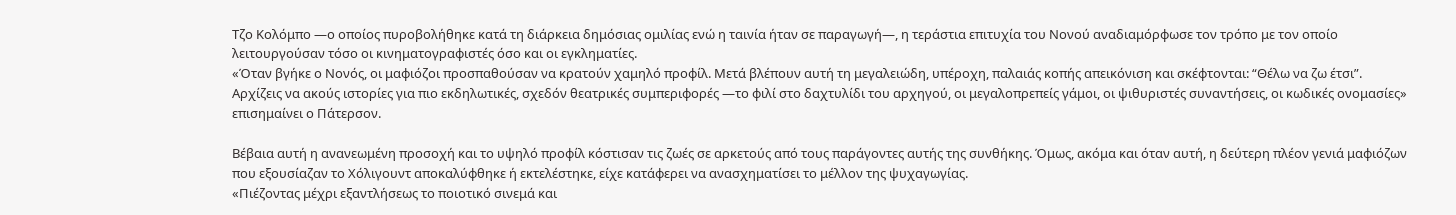Τζο Κολόμπο —ο οποίος πυροβολήθηκε κατά τη διάρκεια δημόσιας ομιλίας ενώ η ταινία ήταν σε παραγωγή—, η τεράστια επιτυχία του Νονού αναδιαμόρφωσε τον τρόπο με τον οποίο λειτουργούσαν τόσο οι κινηματογραφιστές όσο και οι εγκληματίες.
«Όταν βγήκε ο Νονός, οι μαφιόζοι προσπαθούσαν να κρατούν χαμηλό προφίλ. Μετά βλέπουν αυτή τη μεγαλειώδη, υπέροχη, παλαιάς κοπής απεικόνιση και σκέφτονται: “Θέλω να ζω έτσι”. Αρχίζεις να ακούς ιστορίες για πιο εκδηλωτικές, σχεδόν θεατρικές συμπεριφορές —το φιλί στο δαχτυλίδι του αρχηγού, οι μεγαλοπρεπείς γάμοι, οι ψιθυριστές συναντήσεις, οι κωδικές ονομασίες» επισημαίνει ο Πάτερσον.

Βέβαια αυτή η ανανεωμένη προσοχή και το υψηλό προφίλ κόστισαν τις ζωές σε αρκετούς από τους παράγοντες αυτής της συνθήκης. Όμως, ακόμα και όταν αυτή, η δεύτερη πλέον γενιά μαφιόζων που εξουσίαζαν το Χόλιγουντ αποκαλύφθηκε ή εκτελέστηκε, είχε κατάφερει να ανασχηματίσει το μέλλον της ψυχαγωγίας.
«Πιέζοντας μέχρι εξαντλήσεως το ποιοτικό σινεμά και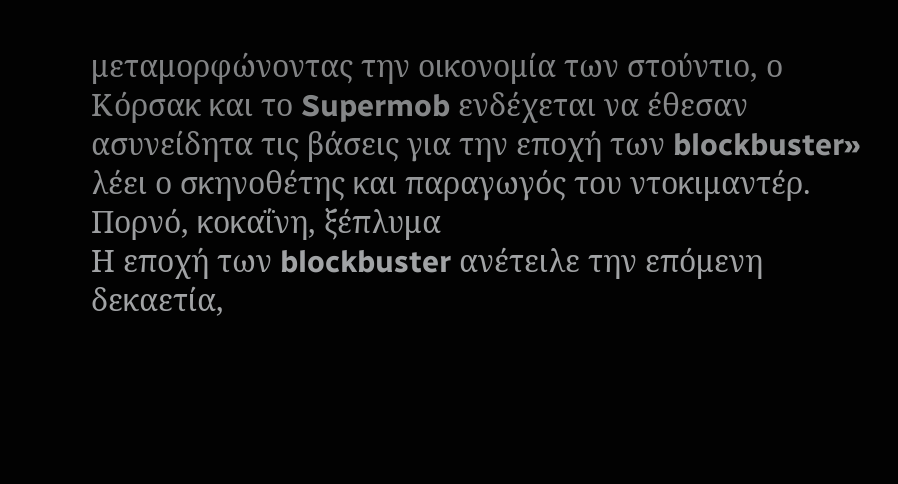μεταμορφώνοντας την οικονομία των στούντιο, ο Κόρσακ και το Supermob ενδέχεται να έθεσαν ασυνείδητα τις βάσεις για την εποχή των blockbuster» λέει ο σκηνοθέτης και παραγωγός του ντοκιμαντέρ.
Πορνό, κοκαΐνη, ξέπλυμα
Η εποχή των blockbuster ανέτειλε την επόμενη δεκαετία,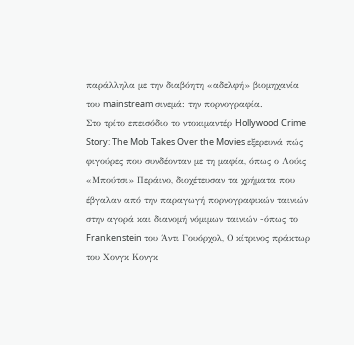παράλληλα με την διαβόητη «αδελφή» βιομηχανία του mainstream σινεμά: την πορνογραφία.
Στο τρίτο επεισόδιο το ντοκιμαντέρ Hollywood Crime Story: The Mob Takes Over the Movies εξερευνά πώς φιγούρες που συνδέονταν με τη μαφία, όπως ο Λούις «Μπούτσι» Περάινο, διοχέτευσαν τα χρήματα που έβγαλαν από την παραγωγή πορνογραφικών ταινιών στην αγορά και διανομή νόμιμων ταινιών -όπως το Frankenstein του Άντι Γουόρχολ, Ο κίτρινος πράκτωρ του Χονγκ Κονγκ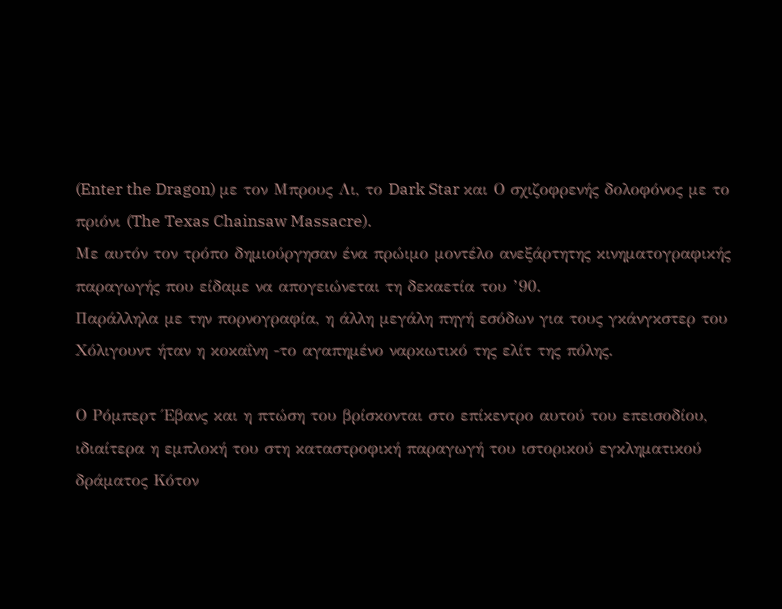(Enter the Dragon) με τον Μπρους Λι, το Dark Star και Ο σχιζοφρενής δολοφόνος με το πριόνι (The Texas Chainsaw Massacre).
Με αυτόν τον τρόπο δημιούργησαν ένα πρώιμο μοντέλο ανεξάρτητης κινηματογραφικής παραγωγής που είδαμε να απογειώνεται τη δεκαετία του ’90.
Παράλληλα με την πορνογραφία, η άλλη μεγάλη πηγή εσόδων για τους γκάνγκστερ του Χόλιγουντ ήταν η κοκαΐνη -το αγαπημένο ναρκωτικό της ελίτ της πόλης.

Ο Ρόμπερτ Έβανς και η πτώση του βρίσκονται στο επίκεντρο αυτού του επεισοδίου, ιδιαίτερα η εμπλοκή του στη καταστροφική παραγωγή του ιστορικού εγκληματικού δράματος Κότον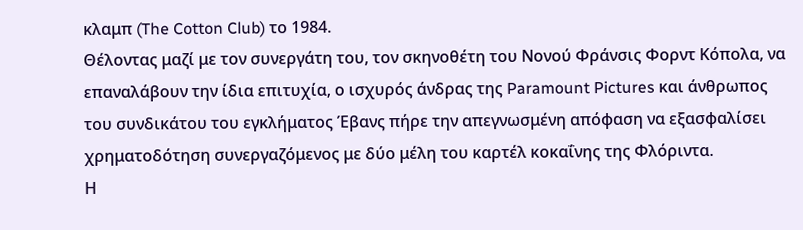κλαμπ (The Cotton Club) το 1984.
Θέλοντας μαζί με τον συνεργάτη του, τον σκηνοθέτη του Νονού Φράνσις Φορντ Κόπολα, να επαναλάβουν την ίδια επιτυχία, ο ισχυρός άνδρας της Paramount Pictures και άνθρωπος του συνδικάτου του εγκλήματος Έβανς πήρε την απεγνωσμένη απόφαση να εξασφαλίσει χρηματοδότηση συνεργαζόμενος με δύο μέλη του καρτέλ κοκαΐνης της Φλόριντα.
Η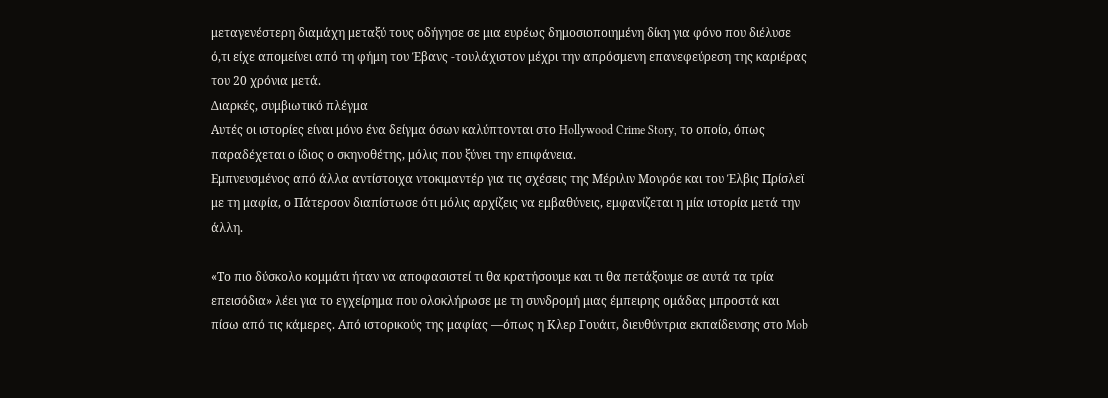μεταγενέστερη διαμάχη μεταξύ τους οδήγησε σε μια ευρέως δημοσιοποιημένη δίκη για φόνο που διέλυσε ό,τι είχε απομείνει από τη φήμη του Έβανς -τουλάχιστον μέχρι την απρόσμενη επανεφεύρεση της καριέρας του 20 χρόνια μετά.
Διαρκές, συμβιωτικό πλέγμα
Αυτές οι ιστορίες είναι μόνο ένα δείγμα όσων καλύπτονται στο Hollywood Crime Story, το οποίο, όπως παραδέχεται ο ίδιος ο σκηνοθέτης, μόλις που ξύνει την επιφάνεια.
Εμπνευσμένος από άλλα αντίστοιχα ντοκιμαντέρ για τις σχέσεις της Μέριλιν Μονρόε και του Έλβις Πρίσλεϊ με τη μαφία, ο Πάτερσον διαπίστωσε ότι μόλις αρχίζεις να εμβαθύνεις, εμφανίζεται η μία ιστορία μετά την άλλη.

«Το πιο δύσκολο κομμάτι ήταν να αποφασιστεί τι θα κρατήσουμε και τι θα πετάξουμε σε αυτά τα τρία επεισόδια» λέει για το εγχείρημα που ολοκλήρωσε με τη συνδρομή μιας έμπειρης ομάδας μπροστά και πίσω από τις κάμερες. Από ιστορικούς της μαφίας —όπως η Κλερ Γουάιτ, διευθύντρια εκπαίδευσης στο Mob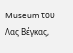Museum του Λας Βέγκας,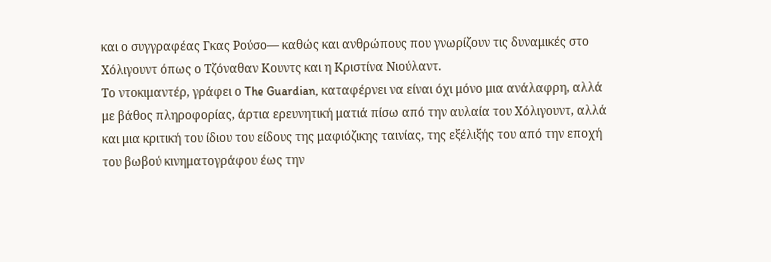και ο συγγραφέας Γκας Ρούσο— καθώς και ανθρώπους που γνωρίζουν τις δυναμικές στο Χόλιγουντ όπως ο Τζόναθαν Κουντς και η Κριστίνα Νιούλαντ.
Το ντοκιμαντέρ, γράφει ο The Guardian, καταφέρνει να είναι όχι μόνο μια ανάλαφρη, αλλά με βάθος πληροφορίας, άρτια ερευνητική ματιά πίσω από την αυλαία του Χόλιγουντ, αλλά και μια κριτική του ίδιου του είδους της μαφιόζικης ταινίας, της εξέλιξής του από την εποχή του βωβού κινηματογράφου έως την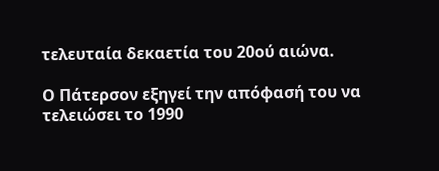τελευταία δεκαετία του 20ού αιώνα.

Ο Πάτερσον εξηγεί την απόφασή του να τελειώσει το 1990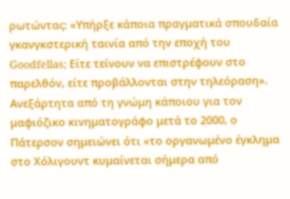ρωτώντας: «Υπήρξε κάποια πραγματικά σπουδαία γκανγκστερική ταινία από την εποχή του Goodfellas; Είτε τείνουν να επιστρέφουν στο παρελθόν, είτε προβάλλονται στην τηλεόραση».
Ανεξάρτητα από τη γνώμη κάποιου για τον μαφιόζικο κινηματογράφο μετά το 2000, ο Πάτερσον σημειώνει ότι «το οργανωμένο έγκλημα στο Χόλιγουντ κυμαίνεται σήμερα από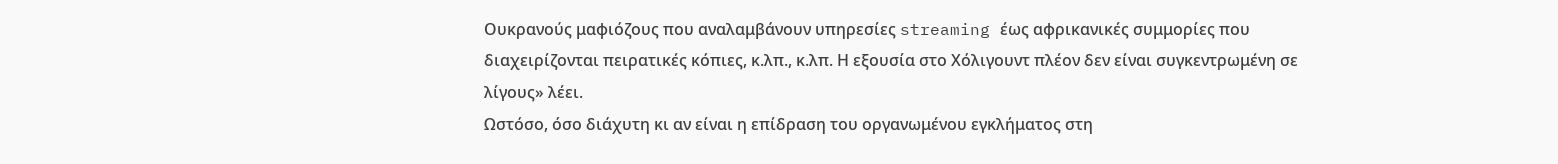Ουκρανούς μαφιόζους που αναλαμβάνουν υπηρεσίες streaming έως αφρικανικές συμμορίες που διαχειρίζονται πειρατικές κόπιες, κ.λπ., κ.λπ. Η εξουσία στο Χόλιγουντ πλέον δεν είναι συγκεντρωμένη σε λίγους» λέει.
Ωστόσο, όσο διάχυτη κι αν είναι η επίδραση του οργανωμένου εγκλήματος στη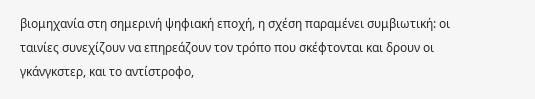βιομηχανία στη σημερινή ψηφιακή εποχή, η σχέση παραμένει συμβιωτική: οι ταινίες συνεχίζουν να επηρεάζουν τον τρόπο που σκέφτονται και δρουν οι γκάνγκστερ, και το αντίστροφο,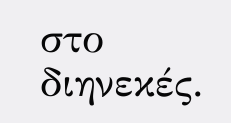στο διηνεκές.